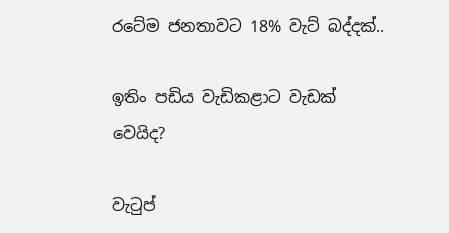රටේම ජනතාවට 18% වැට් බද්දක්..

ඉතිං පඩිය වැඩිකළාට වැඩක් වෙයිද?

වැටුප්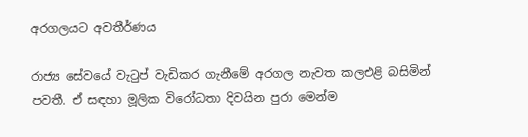අරගලයට අවතීර්ණය

රාජ්‍ය සේවයේ වැටුප් වැඩිකර ගැනීමේ අරගල නැවත කලඑළි බසිමින් පවතී. ඒ සඳහා මූලික විරෝධතා දිවයින පුරා මෙන්ම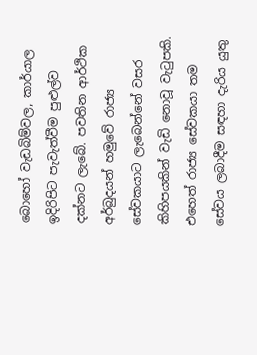බොහෝ වැඩබිම්වල, කාර්යාල ඉදිරිපිට පැවැත්වීම පුළුල්ව දක්නට ලැබේ. පවතින ආර්ථික අර්බුදයන් හමුවේ රාජ්‍ය සේවකයාට ලැබෙන්නේ වසර කිහිපයකින් වැඩි නොවූ වැටුපකි. එහෙත් රාජ්‍ය සේවකයා තම සේවය ලබාදීම සඳහා දැරිය යුතු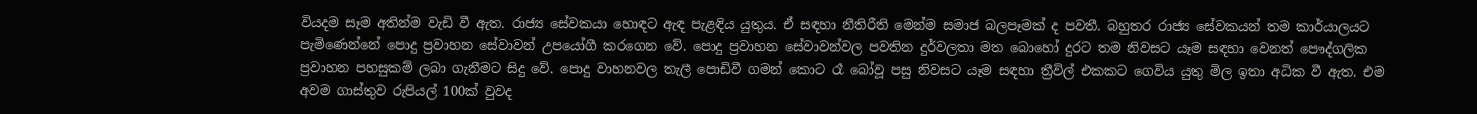වියදම සෑම අතින්ම වැඩි වී ඇත. රාජ්‍ය සේවකයා හොඳට ඇඳ පැළඳිය යුතුය. ඒ සඳහා නීතිරීති මෙන්ම සමාජ බලපෑමක් ද පවතී. බහුතර රාජ්‍ය සේවකයන් තම කාර්යාලයට පැමිණෙන්නේ පොදු ප්‍රවාහන සේවාවන් උපයෝගී කරගෙන වේ. පොදු ප්‍රවාහන සේවාවන්වල පවතින දුර්වලතා මත බොහෝ දුරට තම නිවසට යෑම සඳහා වෙනත් පෞද්ගලික ප්‍රවාහන පහසුකම් ලබා ගැනීමට සිදු වේ. පොදු වාහනවල තැලී පොඩිවී ගමන් කොට රෑ බෝවූ පසු නිවසට යෑම සඳහා ත්‍රීවිල් එකකට ගෙවිය යුතු මිල ඉතා අධික වී ඇත. එම අවම ගාස්තුව රුපියල් 100ක් වුවද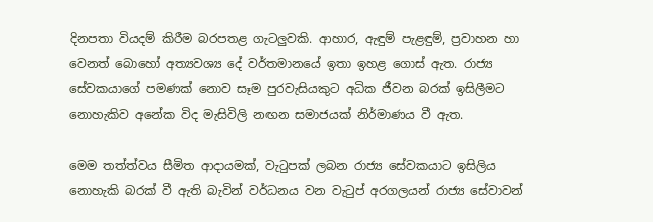දිනපතා වියදම් කිරීම බරපතළ ගැටලුවකි. ආහාර, ඇඳුම් පැළඳුම්, ප්‍රවාහන හා වෙනත් බොහෝ අත්‍යවශ්‍ය දේ වර්තමානයේ ඉතා ඉහළ ගොස් ඇත. රාජ්‍ය සේවකයාගේ පමණක් නොව සෑම පුරවැසියකුට අධික ජීවන බරක් ඉසිලීමට නොහැකිව අනේක විද මැසිවිලි නඟන සමාජයක් නිර්මාණය වී ඇත.

මෙම තත්ත්වය සීමිත ආදායමක්, වැටුපක් ලබන රාජ්‍ය සේවකයාට ඉසිලිය නොහැකි බරක් වී ඇති බැවින් වර්ධනය වන වැටුප් අරගලයන් රාජ්‍ය සේවාවන්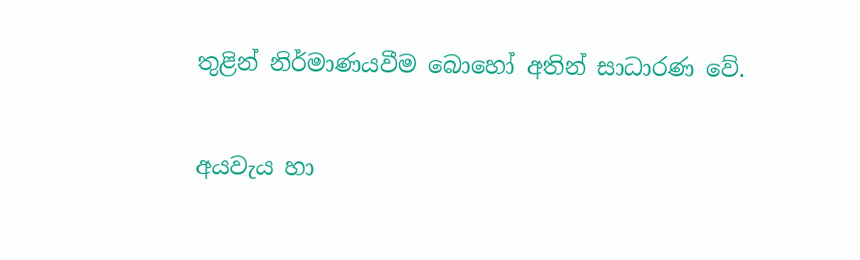තුළින් නිර්මාණයවීම බොහෝ අතින් සාධාරණ වේ.

අයවැය හා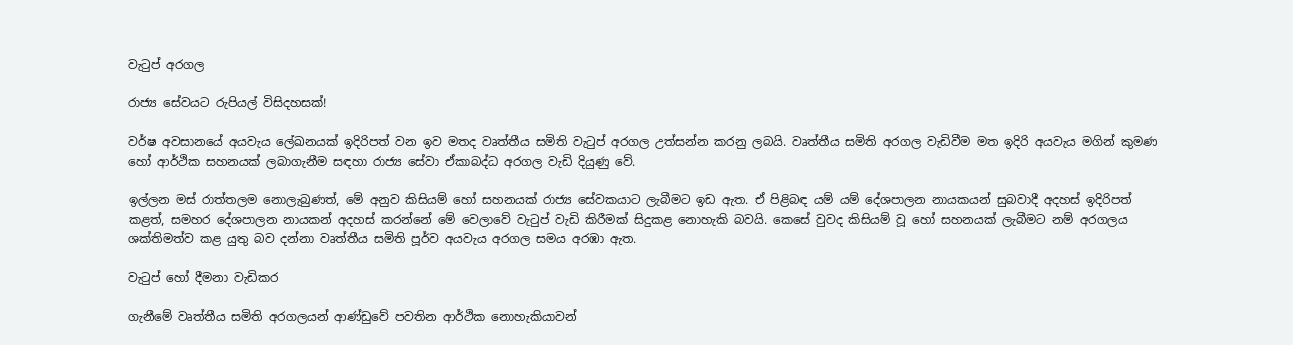වැටුප් අරගල

රාජ්‍ය සේවයට රුපියල් විසිදහසක්!

වර්ෂ අවසානයේ අයවැය ලේඛනයක් ඉදිරිපත් වන ඉව මතද වෘත්තීය සමිති වැටුප් අරගල උත්සන්න කරනු ලබයි. වෘත්තීය සමිති අරගල වැඩිවීම මත ඉදිරි අයවැය මගින් කුමණ හෝ ආර්ථික සහනයක් ලබාගැනීම සඳහා රාජ්‍ය සේවා ඒකාබද්ධ අරගල වැඩි දියුණු වේ.

ඉල්ලන මස් රාත්තලම නොලැබුණත්, මේ අනුව කිසියම් හෝ සහනයක් රාජ්‍ය සේවකයාට ලැබීමට ඉඩ ඇත. ඒ පිළිබඳ යම් යම් දේශපාලන නායකයන් සුබවාදී අදහස් ඉදිරිපත් කළත්, සමහර දේශපාලන නායකන් අදහස් කරන්නේ මේ වෙලාවේ වැටුප් වැඩි කිරීමක් සිදුකළ නොහැකි බවයි. කෙසේ වුවද කිසියම් වූ හෝ සහනයක් ලැබීමට නම් අරගලය ශක්තිමත්ව කළ යුතු බව දන්නා වෘත්තීය සමිති පූර්ව අයවැය අරගල සමය අරඹා ඇත.

වැටුප් හෝ දීමනා වැඩිකර

ගැනීමේ වෘත්තීය සමිති අරගලයන් ආණ්ඩුවේ පවතින ආර්ථික නොහැකියාවන්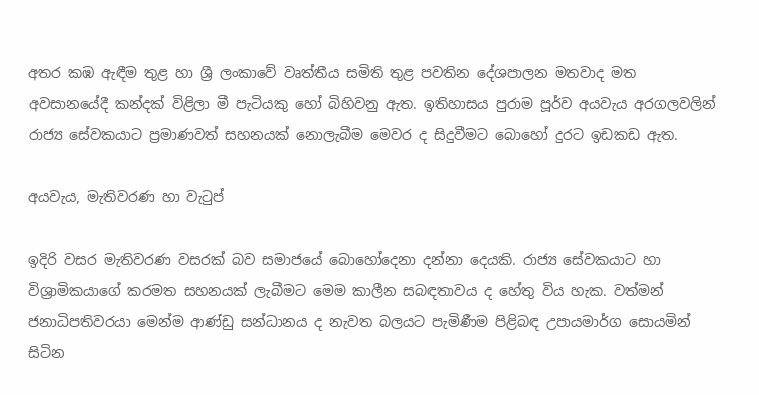අතර කඹ ඇඳීම තුළ හා ශ්‍රී ලංකාවේ වෘත්තීය සමිති තුළ පවතින දේශපාලන මතවාද මත අවසානයේදී කන්දක් විළිලා මී පැටියකු හෝ බිහිවනු ඇත. ඉතිහාසය පුරාම පූර්ව අයවැය අරගලවලින් රාජ්‍ය සේවකයාට ප්‍රමාණවත් සහනයක් නොලැබීම මෙවර ද සිදුවීමට බොහෝ දුරට ඉඩකඩ ඇත.

අයවැය, මැතිවරණ හා වැටුප්

ඉදිරි වසර මැතිවරණ වසරක් බව සමාජයේ බොහෝදෙනා දන්නා දෙයකි. රාජ්‍ය සේවකයාට හා විශ්‍රාමිකයාගේ කරමත සහනයක් ලැබීමට මෙම කාලීන සබඳතාවය ද හේතු විය හැක. වත්මන් ජනාධිපතිවරයා මෙන්ම ආණ්ඩු සන්ධානය ද නැවත බලයට පැමිණීම පිළිබඳ උපායමාර්ග සොයමින් සිටින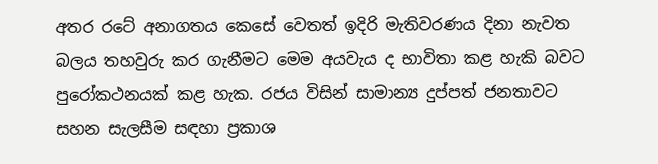අතර රටේ අනාගතය කෙසේ වෙතත් ඉදිරි මැතිවරණය දිනා නැවත බලය තහවුරු කර ගැනීමට මෙම අයවැය ද භාවිතා කළ හැකි බවට පුරෝකථනයක් කළ හැක. රජය විසින් සාමාන්‍ය දුප්පත් ජනතාවට සහන සැලසීම සඳහා ප්‍රකාශ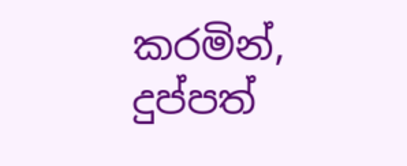කරමින්, දුප්පත්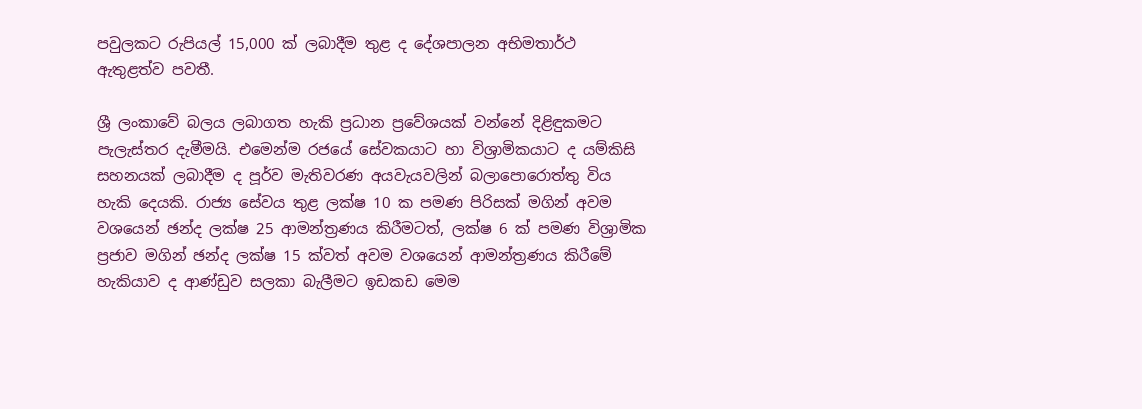පවුලකට රුපියල් 15,000 ක් ලබාදීම තුළ ද දේශපාලන අභිමතාර්ථ ඇතුළත්ව පවතී.

ශ්‍රී ලංකාවේ බලය ලබාගත හැකි ප්‍රධාන ප්‍රවේශයක් වන්නේ දිළිඳුකමට පැලැස්තර දැමීමයි. එමෙන්ම රජයේ සේවකයාට හා විශ්‍රාමිකයාට ද යම්කිසි සහනයක් ලබාදීම ද පූර්ව මැතිවරණ අයවැයවලින් බලාපොරොත්තු විය හැකි දෙයකි. රාජ්‍ය සේවය තුළ ලක්ෂ 10 ක පමණ පිරිසක් මගින් අවම වශයෙන් ඡන්ද ලක්ෂ 25 ආමන්ත්‍රණය කිරීමටත්, ලක්ෂ 6 ක් පමණ විශ්‍රාමික ප්‍රජාව මගින් ඡන්ද ලක්ෂ 15 ක්වත් අවම වශයෙන් ආමන්ත්‍රණය කිරීමේ හැකියාව ද ආණ්ඩුව සලකා බැලීමට ඉඩකඩ මෙම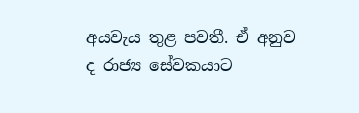අයවැය තුළ පවතී. ඒ අනුව ද රාජ්‍ය සේවකයාට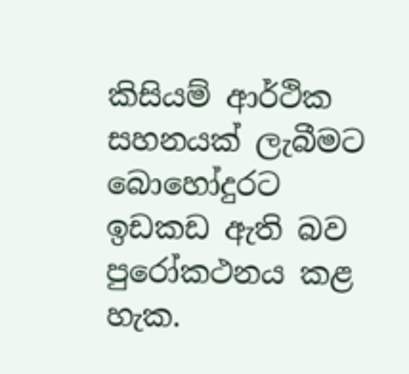කිසියම් ආර්ථික සහනයක් ලැබීමට බොහෝදුරට ඉඩකඩ ඇති බව පුරෝකථනය කළ හැක.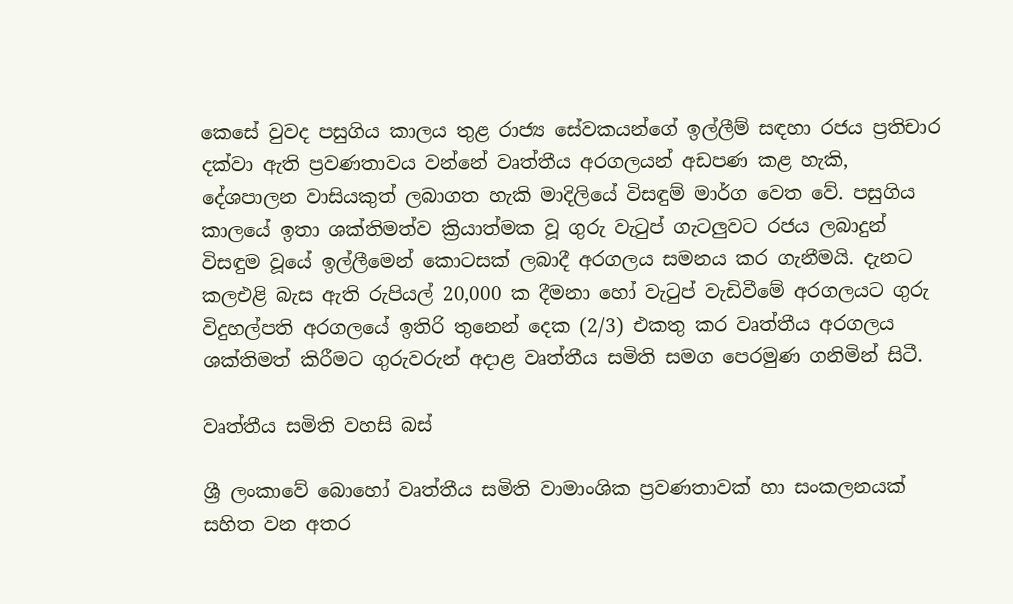කෙසේ වුවද පසුගිය කාලය තුළ රාජ්‍ය සේවකයන්ගේ ඉල්ලීම් සඳහා රජය ප්‍රතිචාර දක්වා ඇති ප්‍රවණතාවය වන්නේ වෘත්තීය අරගලයන් අඩපණ කළ හැකි, දේශපාලන වාසියකුත් ලබාගත හැකි මාදිලියේ විසඳුම් මාර්ග වෙත වේ. පසුගිය කාලයේ ඉතා ශක්තිමත්ව ක්‍රියාත්මක වූ ගුරු වැටුප් ගැටලුවට රජය ලබාදුන් විසඳුම වූයේ ඉල්ලීමෙන් කොටසක් ලබාදී අරගලය සමනය කර ගැනීමයි. දැනට කලඑළි බැස ඇති රුපියල් 20,000 ක දීමනා හෝ වැටුප් වැඩිවීමේ අරගලයට ගුරු විදුහල්පති අරගලයේ ඉතිරි තුනෙන් දෙක (2/3) එකතු කර වෘත්තීය අරගලය ශක්තිමත් කිරීමට ගුරුවරුන් අදාළ වෘත්තීය සමිති සමග පෙරමුණ ගනිමින් සිටී.

වෘත්තීය සමිති වහසි බස්

ශ්‍රී ලංකාවේ බොහෝ වෘත්තීය සමිති වාමාංශික ප්‍රවණතාවක් හා සංකලනයක් සහිත වන අතර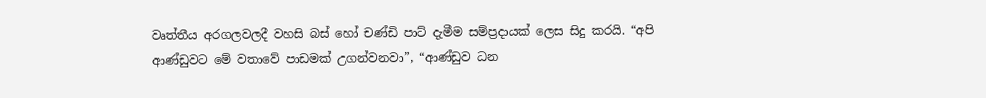වෘත්තීය අරගලවලදී වහසි බස් හෝ චණ්ඩි පාට් දැමීම සම්ප්‍රදායක් ලෙස සිදු කරයි. “අපි ආණ්ඩුවට මේ වතාවේ පාඩමක් උගන්වනවා”, “ආණ්ඩුව ධන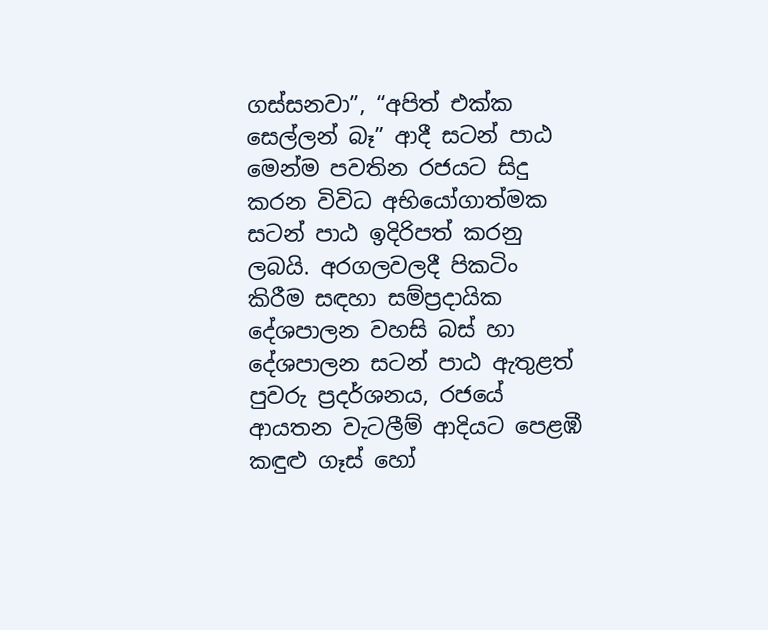ගස්සනවා”, “අපිත් එක්ක සෙල්ලන් බෑ” ආදී සටන් පාඨ මෙන්ම පවතින රජයට සිදු කරන විවිධ අභියෝගාත්මක සටන් පාඨ ඉදිරිපත් කරනු ලබයි. අරගලවලදී පිකටිං කිරීම සඳහා සම්ප්‍රදායික දේශපාලන වහසි බස් හා දේශපාලන සටන් පාඨ ඇතුළත් පුවරු ප්‍රදර්ශනය, රජයේ ආයතන වැටලීම් ආදියට පෙළඹී කඳුළු ගෑස් හෝ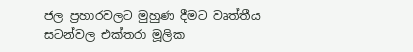ජල ප්‍රහාරවලට මුහුණ දීමට වෘත්තීය සටන්වල එක්තරා මූලික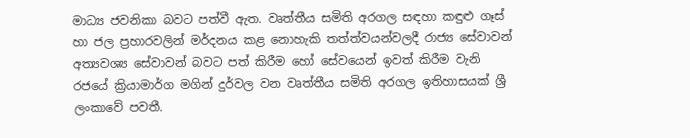මාධ්‍ය ජවනිකා බවට පත්වී ඇත. වෘත්තීය සමිති අරගල සඳහා කඳුළු ගෑස් හා ජල ප්‍රහාරවලින් මර්දනය කළ නොහැකි තත්ත්වයන්වලදී රාජ්‍ය සේවාවන් අත්‍යවශ්‍ය සේවාවන් බවට පත් කිරීම හෝ සේවයෙන් ඉවත් කිරීම වැනි රජයේ ක්‍රියාමාර්ග මගින් දුර්වල වන වෘත්තීය සමිති අරගල ඉතිහාසයක් ශ්‍රී ලංකාවේ පවතී.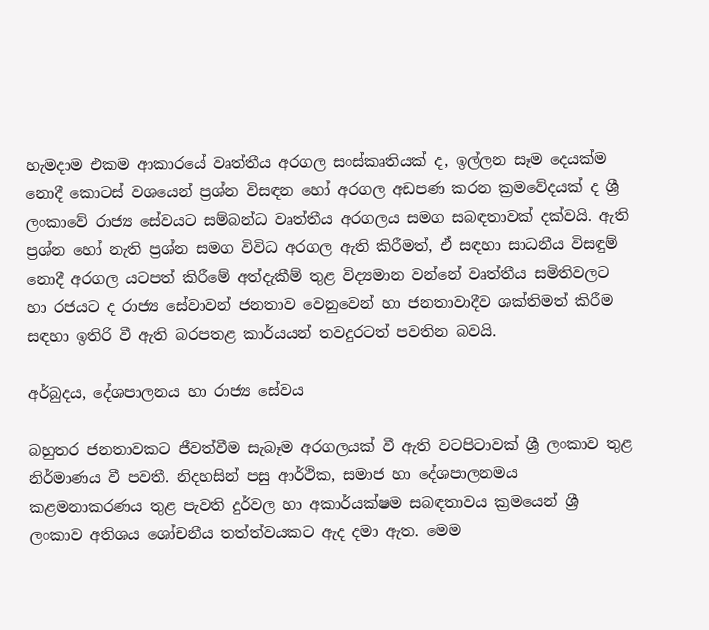හැමදාම එකම ආකාරයේ වෘත්තීය අරගල සංස්කෘතියක් ද, ඉල්ලන සෑම දෙයක්ම නොදී කොටස් වශයෙන් ප්‍රශ්න විසඳන හෝ අරගල අඩපණ කරන ක්‍රමවේදයක් ද ශ්‍රී ලංකාවේ රාජ්‍ය සේවයට සම්බන්ධ වෘත්තීය අරගලය සමග සබඳතාවක් දක්වයි. ඇති ප්‍රශ්න හෝ නැති ප්‍රශ්න සමග විවිධ අරගල ඇති කිරීමත්, ඒ සඳහා සාධනීය විසඳුම් නොදී අරගල යටපත් කිරීමේ අත්දැකීම් තුළ විද්‍යමාන වන්නේ වෘත්තීය සමිතිවලට හා රජයට ද රාජ්‍ය සේවාවන් ජනතාව වෙනුවෙන් හා ජනතාවාදීව ශක්තිමත් කිරීම සඳහා ඉතිරි වී ඇති බරපතළ කාර්යයන් තවදුරටත් පවතින බවයි.

අර්බුදය, දේශපාලනය හා රාජ්‍ය සේවය

බහුතර ජනතාවකට ජීවත්වීම සැබෑම අරගලයක් වී ඇති වටපිටාවක් ශ්‍රී ලංකාව තුළ නිර්මාණය වී පවතී. නිදහසින් පසු ආර්ථික, සමාජ හා දේශපාලනමය කළමනාකරණය තුළ පැවති දුර්වල හා අකාර්යක්ෂම සබඳතාවය ක්‍රමයෙන් ශ්‍රී ලංකාව අතිශය ශෝචනීය තත්ත්වයකට ඇද දමා ඇත. මෙම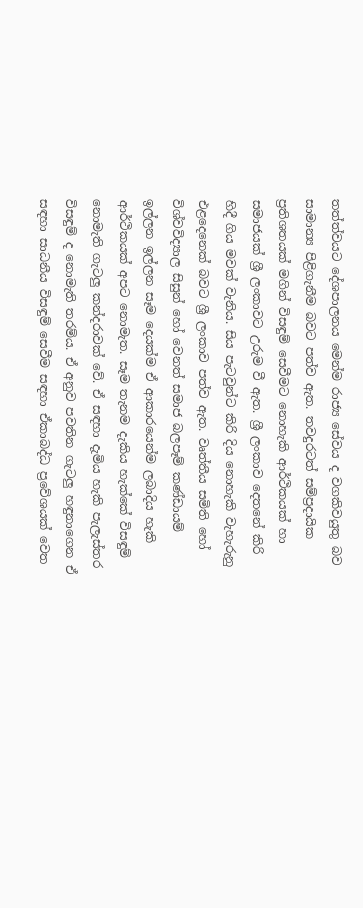තත්ත්වයට දේශපාලනය මෙන්ම රාජ්‍ය සේවය ද වගකිවයුතු බව සාමාන්‍ය පිළිගැනීම බවට පත්ව ඇත. තවදුරටත් සම්ප්‍රදායික ප්‍රතිශතයක් මගින් විසඳුම් සෙවීමට නොහැකි ආර්ථිකයක් හා සමාජයක් ශ්‍රී ලංකාවට උරුම වී ඇත. ශ්‍රී ලංකාව දෙතනේ කිරි හිදී ගිය මවක් වැනිය. සිය පැටවුන්ට කිරි දිය නොහැකි වැහැරුනු එළදෙනෙක් බවට ශ්‍රී ලංකාව පත්ව ඇත. වෘත්තීය සමිති හෝ විශ්වවිද්‍යාල සිසුන් හෝ වෙනත් සමාජ බලපෑම් කණ්ඩායම් ඉල්ලන ඉල්ලන සෑම දෙයක්ම ඒ ආකාරයෙන්ම ලබාදිය හැකි ආර්ථිකයක් අපට නොමැත. සෑම තැනම දැකිය හැක්කේ විසඳුම් නොමැති ගැටලු කන්දරාවක් වේ. ඒ සඳහා දැමිය හැකි පැලැස්තර විසඳුම් ද නොමැති තරම්ය. ඒ අනුව පවතින ගැටලු හඳුනාගෙන ඒ සඳහා සාධනීය විසඳුම් සෙවීම සඳහා ඒකාබද්ධ ප්‍රවේශයක් වෙත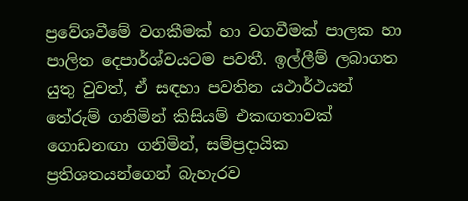ප්‍රවේශවීමේ වගකීමක් හා වගවීමක් පාලක හා පාලිත දෙපාර්ශ්වයටම පවතී. ඉල්ලීම් ලබාගත යුතු වුවත්, ඒ සඳහා පවතින යථාර්ථයන් තේරුම් ගනිමින් කිසියම් එකඟතාවක් ගොඩනඟා ගනිමින්, සම්ප්‍රදායික ප්‍රතිශතයන්ගෙන් බැහැරව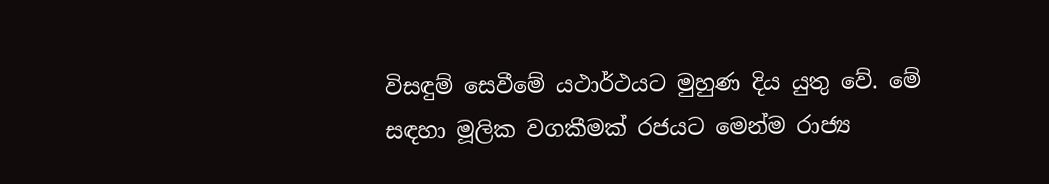විසඳුම් සෙවීමේ යථාර්ථයට මුහුණ දිය යුතු වේ. මේ සඳහා මූලික වගකීමක් රජයට මෙන්ම රාජ්‍ය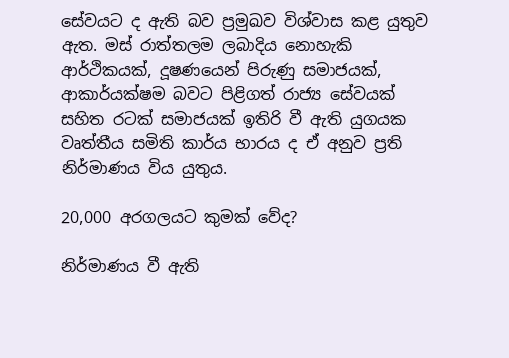සේවයට ද ඇති බව ප්‍රමුඛව විශ්වාස කළ යුතුව ඇත. මස් රාත්තලම ලබාදිය නොහැකි ආර්ථිකයක්, දූෂණයෙන් පිරුණු සමාජයක්, ආකාර්යක්ෂම බවට පිළිගත් රාජ්‍ය සේවයක් සහිත රටක් සමාජයක් ඉතිරි වී ඇති යුගයක වෘත්තීය සමිති කාර්ය භාරය ද ඒ අනුව ප්‍රති නිර්මාණය විය යුතුය.

20,000 අරගලයට කුමක් වේද?

නිර්මාණය වී ඇති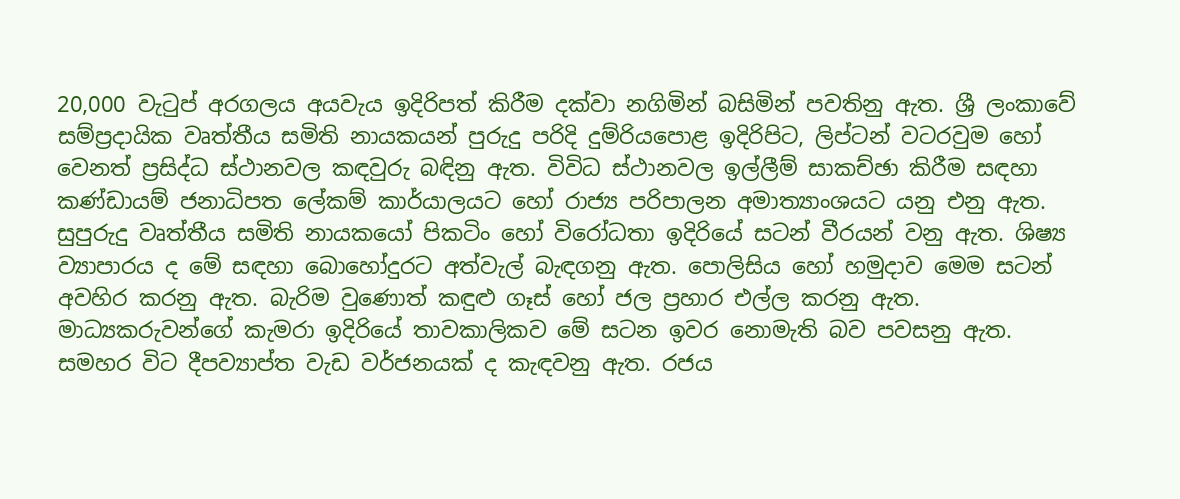20,000 වැටුප් අරගලය අයවැය ඉදිරිපත් කිරීම දක්වා නගිමින් බසිමින් පවතිනු ඇත. ශ්‍රී ලංකාවේ සම්ප්‍රදායික වෘත්තීය සමිති නායකයන් පුරුදු පරිදි දුම්රියපොළ ඉදිරිපිට, ලිප්ටන් වටරවුම හෝ වෙනත් ප්‍රසිද්ධ ස්ථානවල කඳවුරු බඳිනු ඇත. විවිධ ස්ථානවල ඉල්ලීම් සාකච්ඡා කිරීම සඳහා කණ්ඩායම් ජනාධිපත ලේකම් කාර්යාලයට හෝ රාජ්‍ය පරිපාලන අමාත්‍යාංශයට යනු එනු ඇත. සුපුරුදු වෘත්තීය සමිති නායකයෝ පිකටිං හෝ විරෝධතා ඉදිරියේ සටන් වීරයන් වනු ඇත. ශිෂ්‍ය ව්‍යාපාරය ද මේ සඳහා බොහෝදුරට අත්වැල් බැඳගනු ඇත. පොලිසිය හෝ හමුදාව මෙම සටන් අවහිර කරනු ඇත. බැරිම වුණොත් කඳුළු ගෑස් හෝ ජල ප්‍රහාර එල්ල කරනු ඇත. මාධ්‍යකරුවන්ගේ කැමරා ඉදිරියේ තාවකාලිකව මේ සටන ඉවර නොමැති බව පවසනු ඇත. සමහර විට දීපව්‍යාප්ත වැඩ වර්ජනයක් ද කැඳවනු ඇත. රජය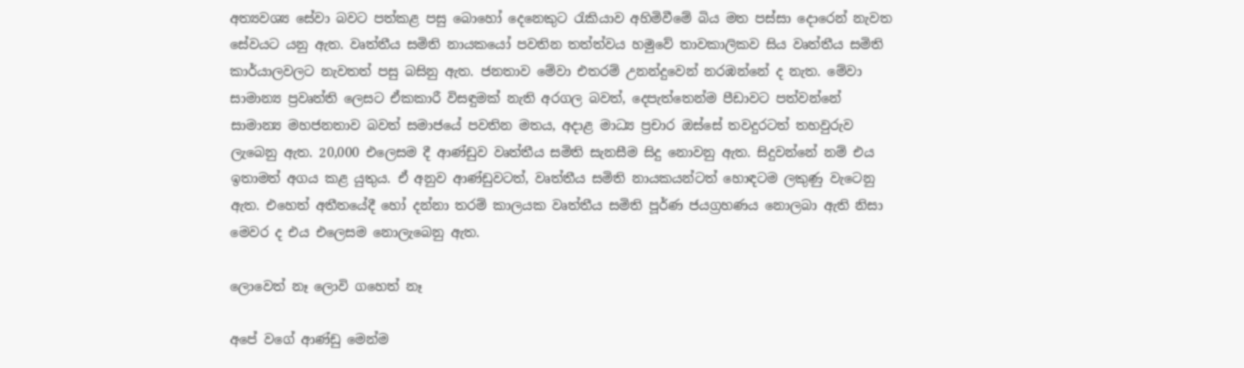අත්‍යවශ්‍ය සේවා බවට පත්කළ පසු බොහෝ දෙනෙකුට රැකියාව අහිමිවීමේ බිය මත පස්සා දොරෙන් නැවත සේවයට යනු ඇත. වෘත්තීය සමිති නායකයෝ පවතින තත්ත්වය හමුවේ තාවකාලිකව සිය වෘත්තීය සමිති කාර්යාලවලට නැවතත් පසු බසිනු ඇත. ජනතාව මේවා එතරම් උනන්දුවෙන් නරඹන්නේ ද නැත. මේවා සාමාන්‍ය ප්‍රවෘත්ති ලෙසට ඒකකාරී විසඳුමක් නැති අරගල බවත්, දෙපැත්තෙන්ම පීඩාවට පත්වන්නේ සාමාන්‍ය මහජනතාව බවත් සමාජයේ පවතින මතය, අදාළ මාධ්‍ය ප්‍රචාර ඔස්සේ තවදුරටත් තහවුරුව ලැබෙනු ඇත. 20,000 එලෙසම දී ආණ්ඩුව වෘත්තීය සමිති සැනසීම සිදු නොවනු ඇත. සිදුවන්නේ නම් එය ඉතාමත් අගය කළ යුතුය. ඒ අනුව ආණ්ඩුවටත්, වෘත්තීය සමිති නායකයන්ටත් හොඳටම ලකුණු වැටෙනු ඇත. එහෙත් අතීතයේදී හෝ දන්නා තරම් කාලයක වෘත්තීය සමිති පූර්ණ ජයග්‍රහණය නොලබා ඇති නිසා මෙවර ද එය එලෙසම නොලැබෙනු ඇත.

ලොවෙත් නෑ ලොවි ගහෙත් නෑ

අපේ වගේ ආණ්ඩු මෙන්ම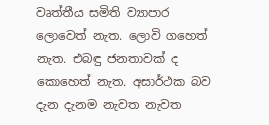වෘත්තීය සමිති ව්‍යාපාර ලොවෙත් නැත. ලොවි ගහෙත් නැත. එබඳු ජනතාවක් ද කොහෙත් නැත. අසාර්ථක බව දැන දැනම නැවත නැවත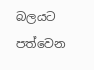බලයට පත්වෙන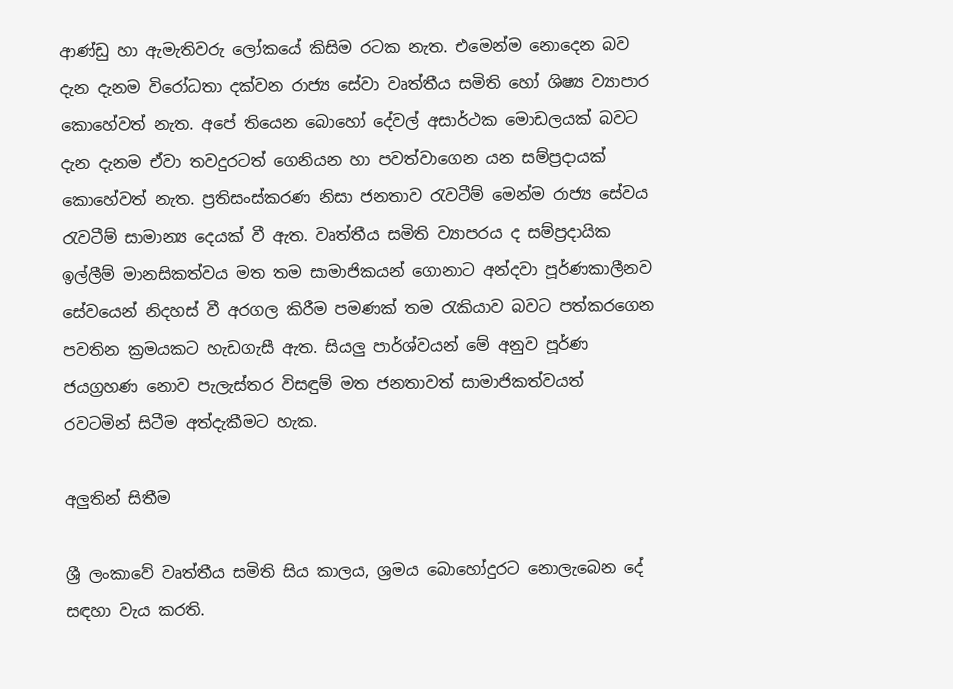ආණ්ඩු හා ඇමැතිවරු ලෝකයේ කිසිම රටක නැත. එමෙන්ම නොදෙන බව දැන දැනම විරෝධතා දක්වන රාජ්‍ය සේවා වෘත්තීය සමිති හෝ ශිෂ්‍ය ව්‍යාපාර කොහේවත් නැත. අපේ තියෙන බොහෝ දේවල් අසාර්ථක මොඩලයක් බවට දැන දැනම ඒවා තවදුරටත් ගෙනියන හා පවත්වාගෙන යන සම්ප්‍රදායක් කොහේවත් නැත. ප්‍රතිසංස්කරණ නිසා ජනතාව රැවටීම් මෙන්ම රාජ්‍ය සේවය රැවටීම් සාමාන්‍ය දෙයක් වී ඇත. වෘත්තීය සමිති ව්‍යාපරය ද සම්ප්‍රදායික ඉල්ලීම් මානසිකත්වය මත තම සාමාජිකයන් ගොනාට අන්දවා පූර්ණකාලීනව සේවයෙන් නිදහස් වී අරගල කිරීම පමණක් තම රැකියාව බවට පත්කරගෙන පවතින ක්‍රමයකට හැඩගැසී ඇත. සියලු පාර්ශ්වයන් මේ අනුව පූර්ණ ජයග්‍රහණ නොව පැලැස්තර විසඳුම් මත ජනතාවත් සාමාජිකත්වයත් රවටමින් සිටීම අත්දැකීමට හැක.

අලුතින් සිතීම

ශ්‍රී ලංකාවේ වෘත්තීය සමිති සිය කාලය, ශ්‍රමය බොහෝදුරට නොලැබෙන දේ සඳහා වැය කරති.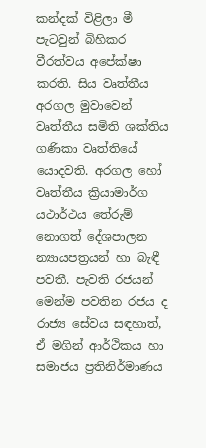කන්දක් විළිලා මී පැටවුන් බිහිකර වීරත්වය අපේක්ෂා කරති. සිය වෘත්තීය අරගල මුවාවෙන් වෘත්තීය සමිති ශක්තිය ගණිකා වෘත්තියේ යොදවති. අරගල හෝ වෘත්තීය ක්‍රියාමාර්ග යථාර්ථය තේරුම් නොගත් දේශපාලන න්‍යායපත්‍රයන් හා බැඳී පවතී. පැවති රජයන් මෙන්ම පවතින රජය ද රාජ්‍ය සේවය සඳහාත්, ඒ මගින් ආර්ථිකය හා සමාජය ප්‍රතිනිර්මාණය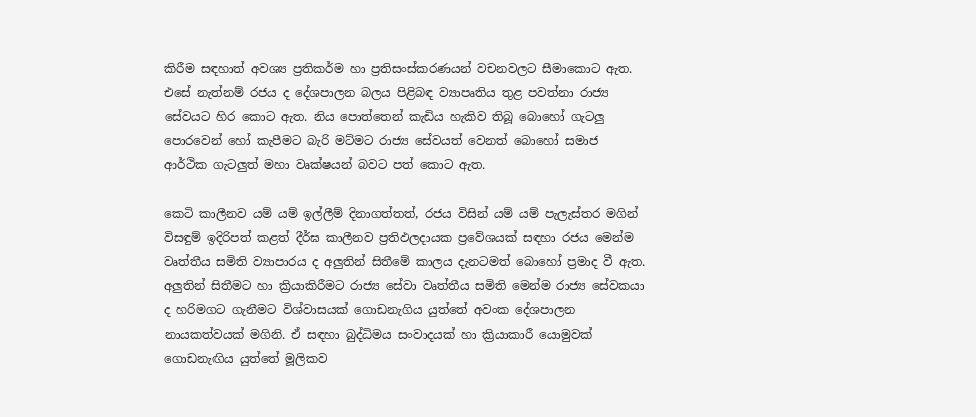කිරීම සඳහාත් අවශ්‍ය ප්‍රතිකර්ම හා ප්‍රතිසංස්කරණයන් වචනවලට සීමාකොට ඇත. එසේ නැත්නම් රජය ද දේශපාලන බලය පිළිබඳ ව්‍යාපෘතිය තුළ පවත්නා රාජ්‍ය සේවයට හිර කොට ඇත. නිය පොත්තෙන් කැඩිය හැකිව තිබූ බොහෝ ගැටලු පොරවෙන් හෝ කැපීමට බැරි මට්මට රාජ්‍ය සේවයත් වෙනත් බොහෝ සමාජ ආර්ථික ගැටලුත් මහා වෘක්ෂයන් බවට පත් කොට ඇත.

කෙටි කාලීනව යම් යම් ඉල්ලීම් දිනාගත්තත්, රජය විසින් යම් යම් පැලැස්තර මගින් විසඳුම් ඉදිරිපත් කළත් දීර්ඝ කාලීනව ප්‍රතිඵලදායක ප්‍රවේශයක් සඳහා රජය මෙන්ම වෘත්තීය සමිති ව්‍යාපාරය ද අලුතින් සිතීමේ කාලය දැනටමත් බොහෝ ප්‍රමාද වී ඇත. අලුතින් සිතීමට හා ක්‍රියාකිරීමට රාජ්‍ය සේවා වෘත්තීය සමිති මෙන්ම රාජ්‍ය සේවකයා ද හරිමගට ගැනීමට විශ්වාසයක් ගොඩනැගිය යුත්තේ අවංක දේශපාලන නායකත්වයක් මගිනි. ඒ සඳහා බුද්ධිමය සංවාදයක් හා ක්‍රියාකාරී යොමුවක් ගොඩනැඟිය යුත්තේ මූලිකව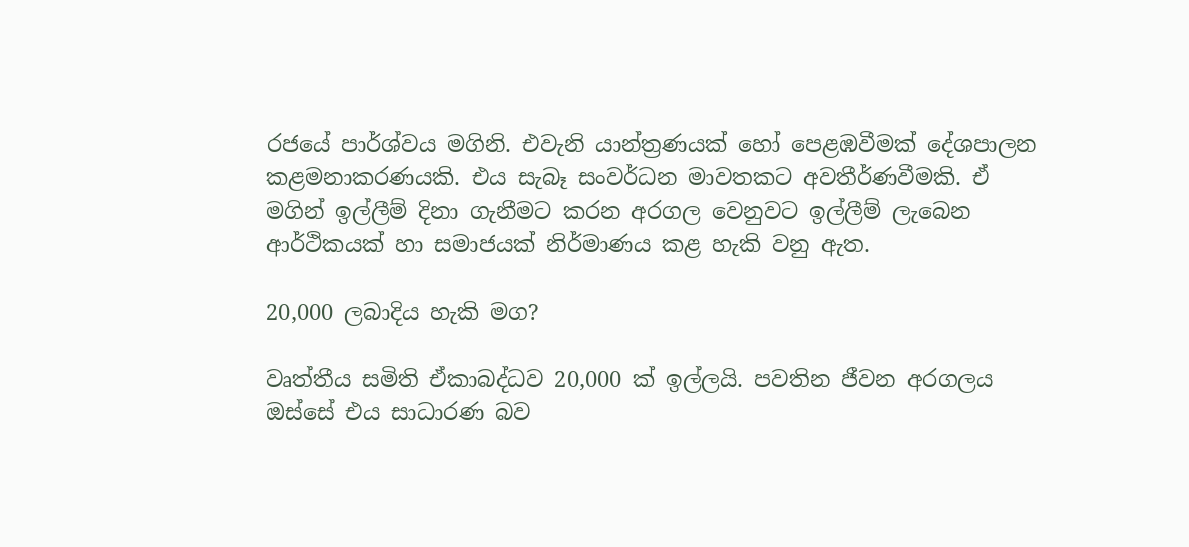රජයේ පාර්ශ්වය මගිනි. එවැනි යාන්ත්‍රණයක් හෝ පෙළඹවීමක් දේශපාලන කළමනාකරණයකි. එය සැබෑ සංවර්ධන මාවතකට අවතීර්ණවීමකි. ඒ මගින් ඉල්ලීම් දිනා ගැනීමට කරන අරගල වෙනුවට ඉල්ලීම් ලැබෙන ආර්ථිකයක් හා සමාජයක් නිර්මාණය කළ හැකි වනු ඇත.

20,000 ලබාදිය හැකි මග?

වෘත්තීය සමිති ඒකාබද්ධව 20,000 ක් ඉල්ලයි. පවතින ජීවන අරගලය ඔස්සේ එය සාධාරණ බව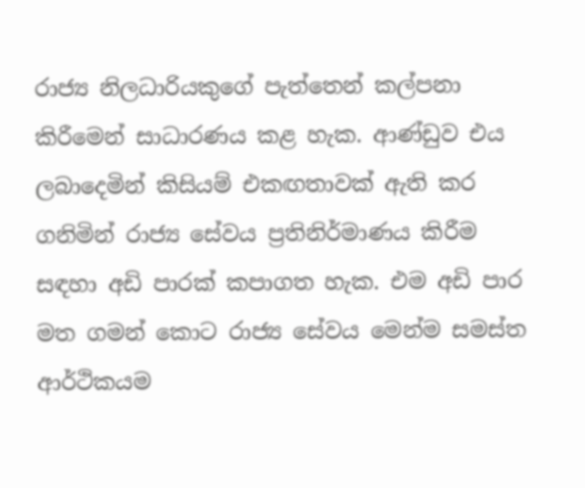රාජ්‍ය නිලධාරියකුගේ පැත්තෙන් කල්පනා කිරීමෙන් සාධාරණය කළ හැක. ආණ්ඩුව එය ලබාදෙමින් කිසියම් එකඟතාවක් ඇති කර ගනිමින් රාජ්‍ය සේවය ප්‍රතිනිර්මාණය කිරීම සඳහා අඩි පාරක් කපාගත හැක. එම අඩි පාර මත ගමන් කොට රාජ්‍ය සේවය මෙන්ම සමස්ත ආර්ථිකයම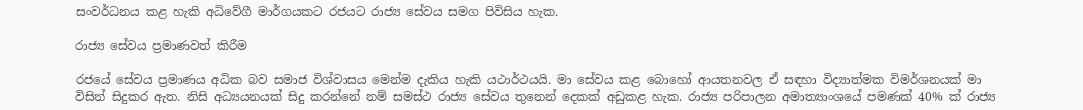සංවර්ධනය කළ හැකි අධිවේගී මාර්ගයකට රජයට රාජ්‍ය සේවය සමග පිවිසිය හැක.

රාජ්‍ය සේවය ප්‍රමාණවත් කිරීම

රජයේ සේවය ප්‍රමාණය අධික බව සමාජ විශ්වාසය මෙන්ම දැකිය හැකි යථාර්ථයයි. මා සේවය කළ බොහෝ ආයතනවල ඒ සඳහා විද්‍යාත්මක විමර්ශනයක් මා විසින් සිදුකර ඇත. නිසි අධ්‍යයනයක් සිදු කරන්නේ නම් සමස්ථ රාජ්‍ය සේවය තුනෙන් දෙකක් අඩුකළ හැක. රාජ්‍ය පරිපාලන අමාත්‍යාංශයේ පමණක් 40% ක් රාජ්‍ය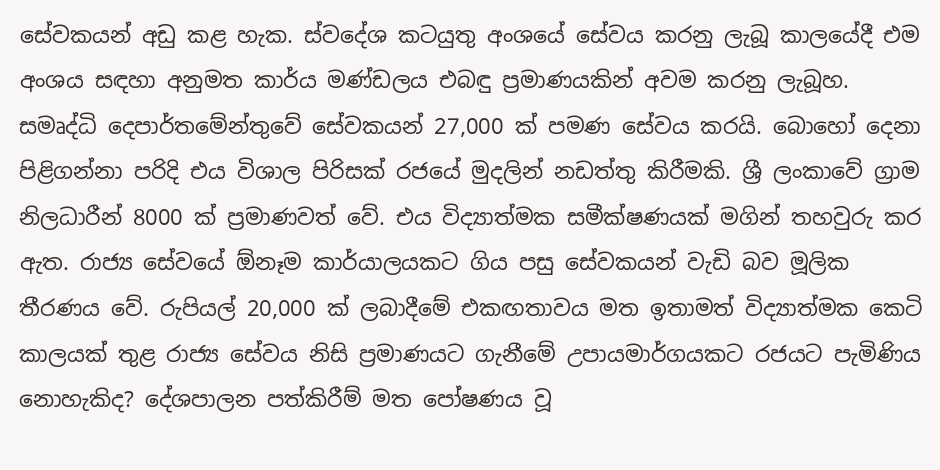සේවකයන් අඩු කළ හැක. ස්වදේශ කටයුතු අංශයේ සේවය කරනු ලැබූ කාලයේදී එම අංශය සඳහා අනුමත කාර්ය මණ්ඩලය එබඳු ප්‍රමාණයකින් අවම කරනු ලැබූහ. සමෘද්ධි දෙපාර්තමේන්තුවේ සේවකයන් 27,000 ක් පමණ සේවය කරයි. බොහෝ දෙනා පිළිගන්නා පරිදි එය විශාල පිරිසක් රජයේ මුදලින් නඩත්තු කිරීමකි. ශ්‍රී ලංකාවේ ග්‍රාම නිලධාරීන් 8000 ක් ප්‍රමාණවත් වේ. එය විද්‍යාත්මක සමීක්ෂණයක් මගින් තහවුරු කර ඇත. රාජ්‍ය සේවයේ ඕනෑම කාර්යාලයකට ගිය පසු සේවකයන් වැඩි බව මූලික තීරණය වේ. රුපියල් 20,000 ක් ලබාදීමේ එකඟතාවය මත ඉතාමත් විද්‍යාත්මක කෙටි කාලයක් තුළ රාජ්‍ය සේවය නිසි ප්‍රමාණයට ගැනීමේ උපායමාර්ගයකට රජයට පැමිණිය නොහැකිද? දේශපාලන පත්කිරීම් මත පෝෂණය වූ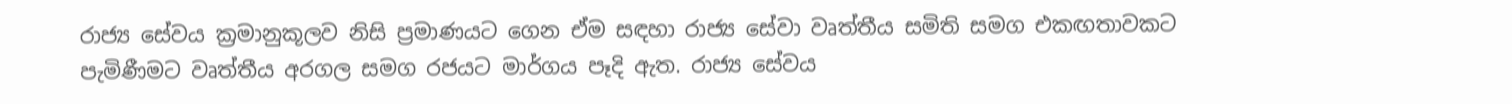රාජ්‍ය සේවය ක්‍රමානුකූලව නිසි ප්‍රමාණයට ගෙන ඒම සඳහා රාජ්‍ය සේවා වෘත්තීය සමිති සමග එකඟතාවකට පැමිණීමට වෘත්තීය අරගල සමග රජයට මාර්ගය පෑදි ඇත. රාජ්‍ය සේවය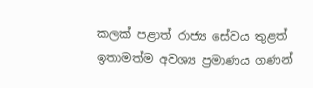කලක් පළාත් රාජ්‍ය සේවය තුළත් ඉතාමත්ම අවශ්‍ය ප්‍රමාණය ගණන්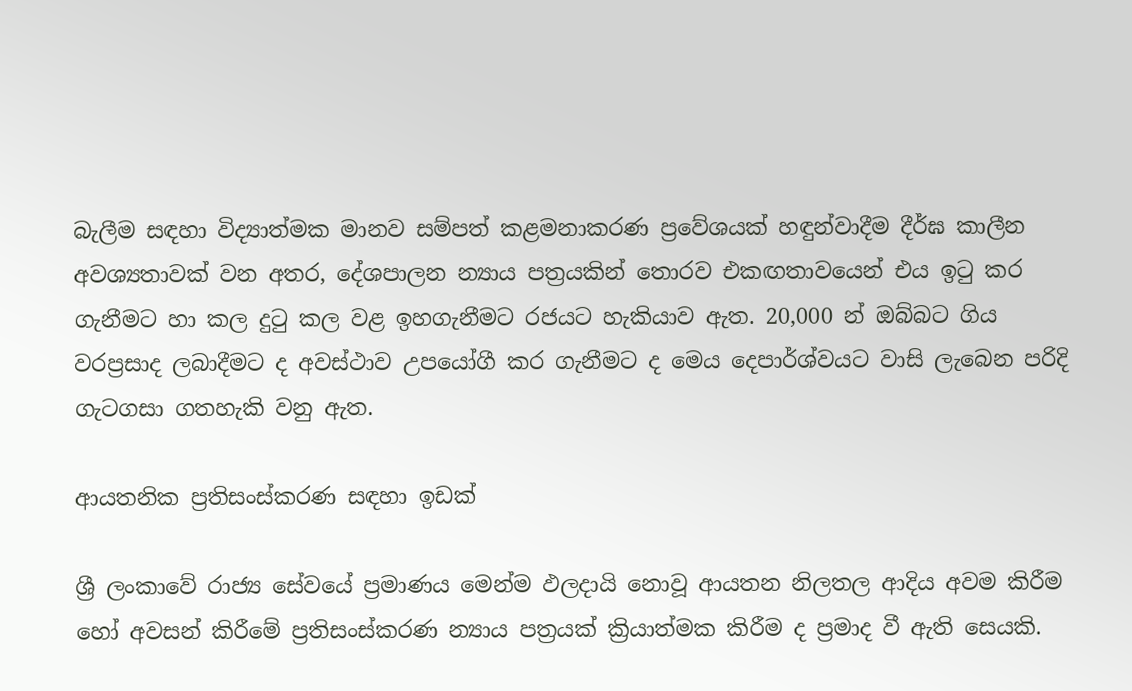බැලීම සඳහා විද්‍යාත්මක මානව සම්පත් කළමනාකරණ ප්‍රවේශයක් හඳුන්වාදීම දීර්ඝ කාලීන අවශ්‍යතාවක් වන අතර, දේශපාලන න්‍යාය පත්‍රයකින් තොරව එකඟතාවයෙන් එය ඉටු කර ගැනීමට හා කල දුටු කල වළ ඉහගැනීමට රජයට හැකියාව ඇත. 20,000 න් ඔබ්බට ගිය වරප්‍රසාද ලබාදීමට ද අවස්ථාව උපයෝගී කර ගැනීමට ද මෙය දෙපාර්ශ්වයට වාසි ලැබෙන පරිදි ගැටගසා ගතහැකි වනු ඇත.

ආයතනික ප්‍රතිසංස්කරණ සඳහා ඉඩක්

ශ්‍රී ලංකාවේ රාජ්‍ය සේවයේ ප්‍රමාණය මෙන්ම ඵලදායි නොවූ ආයතන නිලතල ආදිය අවම කිරීම හෝ අවසන් කිරීමේ ප්‍රතිසංස්කරණ න්‍යාය පත්‍රයක් ක්‍රියාත්මක කිරීම ද ප්‍රමාද වී ඇති සෙයකි.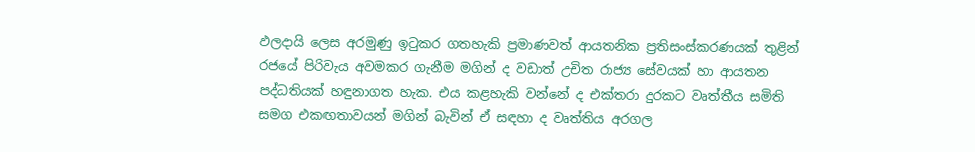ඵලදායි ලෙස අරමුණු ඉටුකර ගතහැකි ප්‍රමාණවත් ආයතනික ප්‍රතිසංස්කරණයක් තුළින් රජයේ පිරිවැය අවමකර ගැනීම මගින් ද වඩාත් උචිත රාජ්‍ය සේවයක් හා ආයතන පද්ධතියක් හඳුනාගත හැක. එය කළහැකි වන්නේ ද එක්තරා දුරකට වෘත්තීය සමිති සමග එකඟතාවයන් මගින් බැවින් ඒ සඳහා ද වෘත්තිය අරගල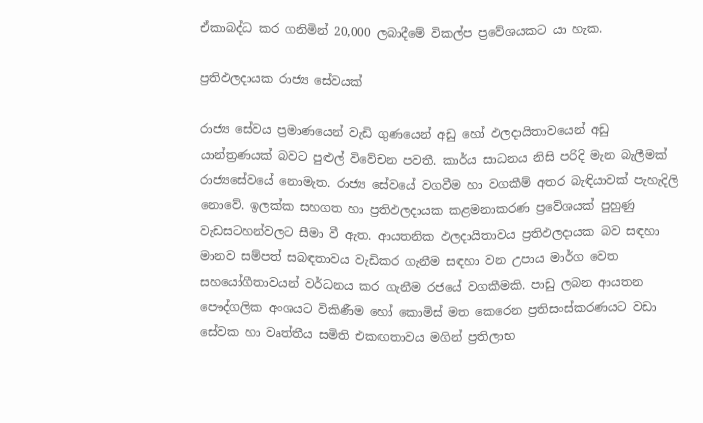ඒකාබද්ධ කර ගනිමින් 20,000 ලබාදීමේ විකල්ප ප්‍රවේශයකට යා හැක.

ප්‍රතිඵලදායක රාජ්‍ය සේවයක්

රාජ්‍ය සේවය ප්‍රමාණයෙන් වැඩි ගුණයෙන් අඩු හෝ ඵලදායිතාවයෙන් අඩු යාන්ත්‍රණයක් බවට පුළුල් විවේචන පවතී. කාර්ය සාධනය නිසි පරිදි මැන බැලීමක් රාජ්‍යසේවයේ නොමැත. රාජ්‍ය සේවයේ වගවීම හා වගකීම් අතර බැඳියාවක් පැහැදිලි නොවේ. ඉලක්ක සහගත හා ප්‍රතිඵලදායක කළමනාකරණ ප්‍රවේශයක් පුහුණු වැඩසටහන්වලට සීමා වී ඇත. ආයතනික ඵලදායිතාවය ප්‍රතිඵලදායක බව සඳහා මානව සම්පත් සබඳතාවය වැඩිකර ගැනීම සඳහා වන උපාය මාර්ග වෙත සහයෝගීතාවයන් වර්ධනය කර ගැනීම රජයේ වගකීමකි. පාඩු ලබන ආයතන පෞද්ගලික අංශයට විකිණීම හෝ කොමිස් මත කෙරෙන ප්‍රතිසංස්කරණයට වඩා සේවක හා වෘත්තීය සමිති එකඟතාවය මගින් ප්‍රතිලාභ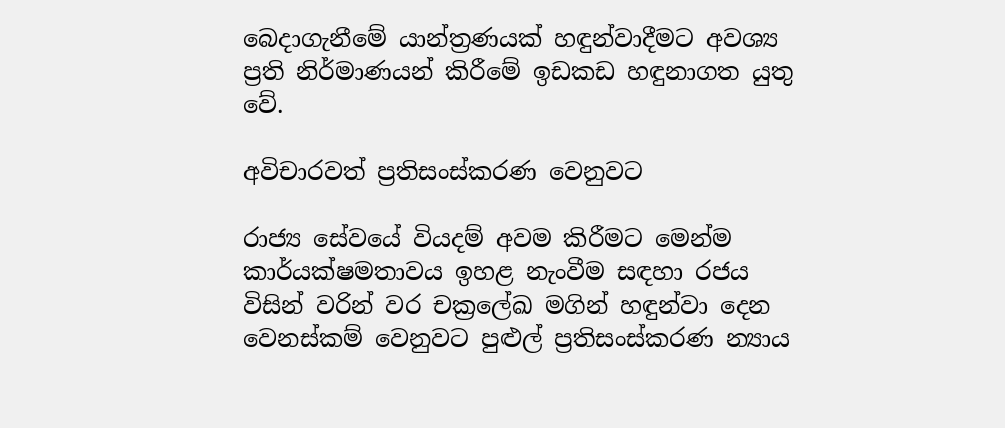බෙදාගැනීමේ යාන්ත්‍රණයක් හඳුන්වාදීමට අවශ්‍ය ප්‍රති නිර්මාණයන් කිරීමේ ඉඩකඩ හඳුනාගත යුතු වේ.

අවිචාරවත් ප්‍රතිසංස්කරණ වෙනුවට

රාජ්‍ය සේවයේ වියදම් අවම කිරීමට මෙන්ම කාර්යක්ෂමතාවය ඉහළ නැංවීම සඳහා රජය විසින් වරින් වර චක්‍රලේඛ මගින් හඳුන්වා දෙන වෙනස්කම් වෙනුවට පුළුල් ප්‍රතිසංස්කරණ න්‍යාය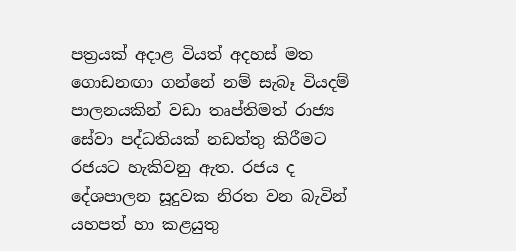පත්‍රයක් අදාළ වියත් අදහස් මත ගොඩනඟා ගන්නේ නම් සැබෑ වියදම් පාලනයකින් වඩා තෘප්තිමත් රාජ්‍ය සේවා පද්ධතියක් නඩත්තු කිරීමට රජයට හැකිවනු ඇත. රජය ද දේශපාලන සූදුවක නිරත වන බැවින් යහපත් හා කළයුතු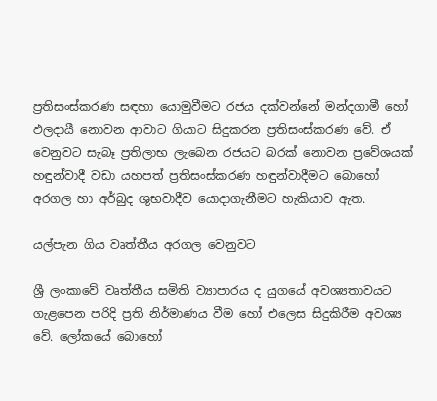ප්‍රතිසංස්කරණ සඳහා යොමුවීමට රජය දක්වන්නේ මන්දගාමී හෝ ඵලදායී නොවන ආවාට ගියාට සිදුකරන ප්‍රතිසංස්කරණ වේ. ඒ වෙනුවට සැබෑ ප්‍රතිලාභ ලැබෙන රජයට බරක් නොවන ප්‍රවේශයක් හඳුන්වාදී වඩා යහපත් ප්‍රතිසංස්කරණ හඳුන්වාදීමට බොහෝ අරගල හා අර්බුද ශුභවාදීව යොදාගැනීමට හැකියාව ඇත.

යල්පැන ගිය වෘත්තීය අරගල වෙනුවට

ශ්‍රී ලංකාවේ වෘත්තීය සමිති ව්‍යාපාරය ද යුගයේ අවශ්‍යතාවයට ගැළපෙන පරිදි ප්‍රති නිර්මාණය වීම හෝ එලෙස සිදුකිරීම අවශ්‍ය වේ. ලෝකයේ බොහෝ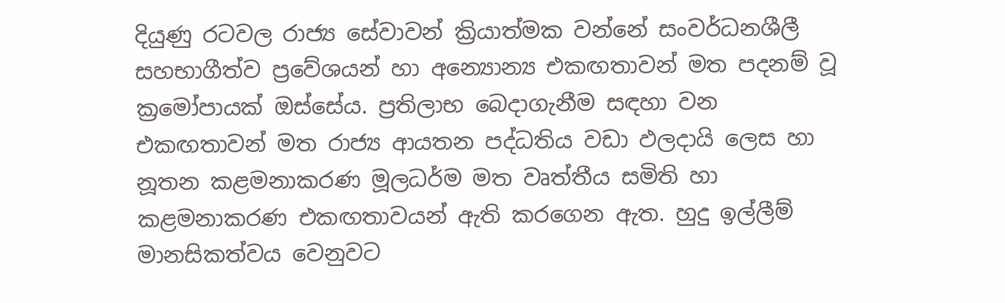දියුණු රටවල රාජ්‍ය සේවාවන් ක්‍රියාත්මක වන්නේ සංවර්ධනශීලී සහභාගීත්ව ප්‍රවේශයන් හා අන්‍යොන්‍ය එකඟතාවන් මත පදනම් වූ ක්‍රමෝපායක් ඔස්සේය. ප්‍රතිලාභ බෙදාගැනීම සඳහා වන එකඟතාවන් මත රාජ්‍ය ආයතන පද්ධතිය වඩා ඵලදායි ලෙස හා නූතන කළමනාකරණ මූලධර්ම මත වෘත්තීය සමිති හා කළමනාකරණ එකඟතාවයන් ඇති කරගෙන ඇත. හුදු ඉල්ලීම් මානසිකත්වය වෙනුවට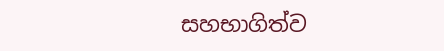සහභාගිත්ව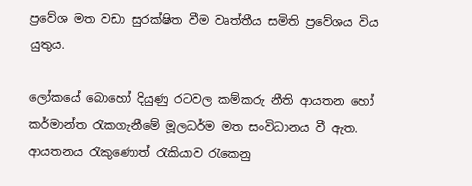ප්‍රවේශ මත වඩා සුරක්ෂිත වීම වෘත්තීය සමිති ප්‍රවේශය විය යුතුය.

ලෝකයේ බොහෝ දියුණු රටවල කම්කරු නීති ආයතන හෝ කර්මාන්ත රැකගැනීමේ මූලධර්ම මත සංවිධානය වී ඇත. ආයතනය රැකුණොත් රැකියාව රැකෙනු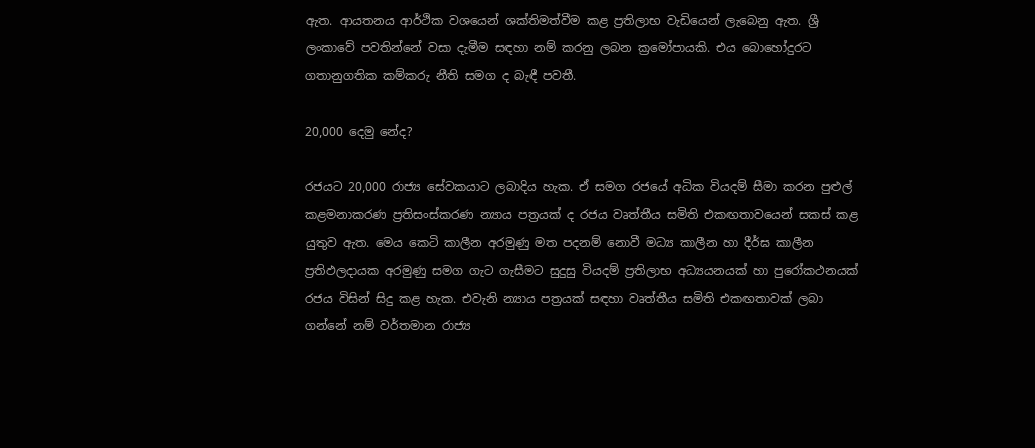ඇත. ආයතනය ආර්ථික වශයෙන් ශක්තිමත්වීම කළ ප්‍රතිලාභ වැඩියෙන් ලැබෙනු ඇත. ශ්‍රී ලංකාවේ පවතින්නේ වසා දැමීම සඳහා නම් කරනු ලබන ක්‍රමෝපායකි. එය බොහෝදුරට ගතානුගතික කම්කරු නීති සමග ද බැඳී පවතී.

20,000 දෙමු නේද?

රජයට 20,000 රාජ්‍ය සේවකයාට ලබාදිය හැක. ඒ සමග රජයේ අධික වියදම් සීමා කරන පුළුල් කළමනාකරණ ප්‍රතිසංස්කරණ න්‍යාය පත්‍රයක් ද රජය වෘත්තීය සමිති එකඟතාවයෙන් සකස් කළ යුතුව ඇත. මෙය කෙටි කාලීන අරමුණු මත පදනම් නොවී මධ්‍ය කාලීන හා දීර්ඝ කාලීන ප්‍රතිඵලදායක අරමුණු සමග ගැට ගැසීමට සුදුසු වියදම් ප්‍රතිලාභ අධ්‍යයනයක් හා පුරෝකථනයක් රජය විසින් සිදු කළ හැක. එවැනි න්‍යාය පත්‍රයක් සඳහා වෘත්තීය සමිති එකඟතාවක් ලබා ගන්නේ නම් වර්තමාන රාජ්‍ය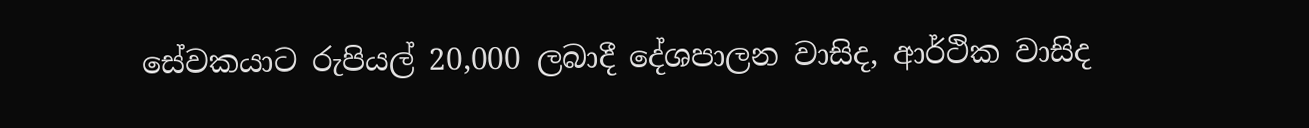සේවකයාට රුපියල් 20,000 ලබාදී දේශපාලන වාසිද, ආර්ථික වාසිද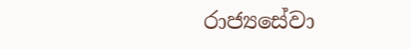රාජ්‍යසේවා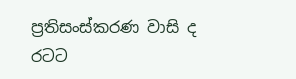ප්‍රතිසංස්කරණ වාසි ද රටට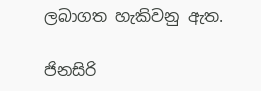ලබාගත හැකිවනු ඇත.

ජිනසිරි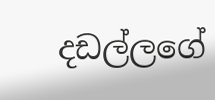දඩල්ලගේ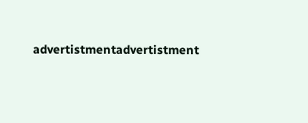advertistmentadvertistment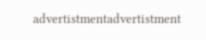advertistmentadvertistment